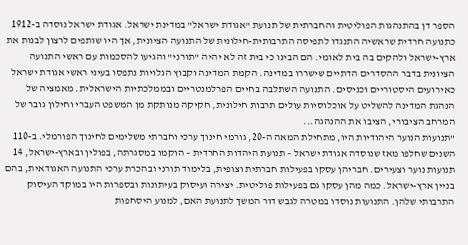הספר דן בהתנהגות הפוליטית והחברתית של תנועת "אגודת ישראל" במדינת ישראל. אגודת ישראל נוסדה ב-1912 כתנועה חרדית שראשיה התנגדו לתפיסה התרבותית-חילונית של התנועה הציונית, אך היו שותפים לרצון לבנות את ארץ-ישראל ולהקים בה בית לאומי. הם הבינו כי בית זה לא יהיה "תורני" והגיעו להסכמות עם ראשי התנועה הציונית בדבר ההסדרים הדתיים שישררו במדינה. הקמת המדינה וקבוץ הגלויות נתפסו בעיני ראשי אגודת ישראל כאירועים היסטוריים וכניסים. התנועה השתלבה בחיים הפרלמנטריים ובממלכתיות הישראלית. מאמציה של הנהגת המדינה להשליט על אוכלוסיות עולים תרבות חילונית, חקיקה מנותקת מן המשפט העברי וחילון גובר של המרחב הציבורי, הציבו את ההנהגה...
"תנועות הנוער היהודיות היו, מתחילת המאה ה-20, גורמי חינוך ערכי וחברתי משלימים לחינוך הפורמלי. ב-110 השנים שחלפו מאז שנוסדה אגודת ישראל – תנועת היהדות החרדית – הוקמו במסגרתה, בפולין ובארץ-ישראל, 14 תנועות נוער וצעירים. חבריהן עסקו בפעילות חברתית וצופית, בלימוד תורני ובהכרת ערכי התנועה האגודאית, בהם בניין ארץ-ישראל. כמה מהן עסקו גם בפעילות פוליטית. יצירה ועיסוק בעיתונות ובספרות היו במוקד העיסוק התרבותי שלהן. התנועות נוסדו במטרה לגבש דור המשך לתנועת האם, למנוע היסחפות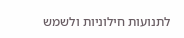לתנועות חילוניות ולשמש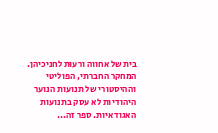בית של אחווה ורעוּת לחניכיהן. המחקר החברתי, הפוליטי וההיסטורי של תנועות הנוער היהודיות לא עסק בתנועות האגודאיות. ספר זה...